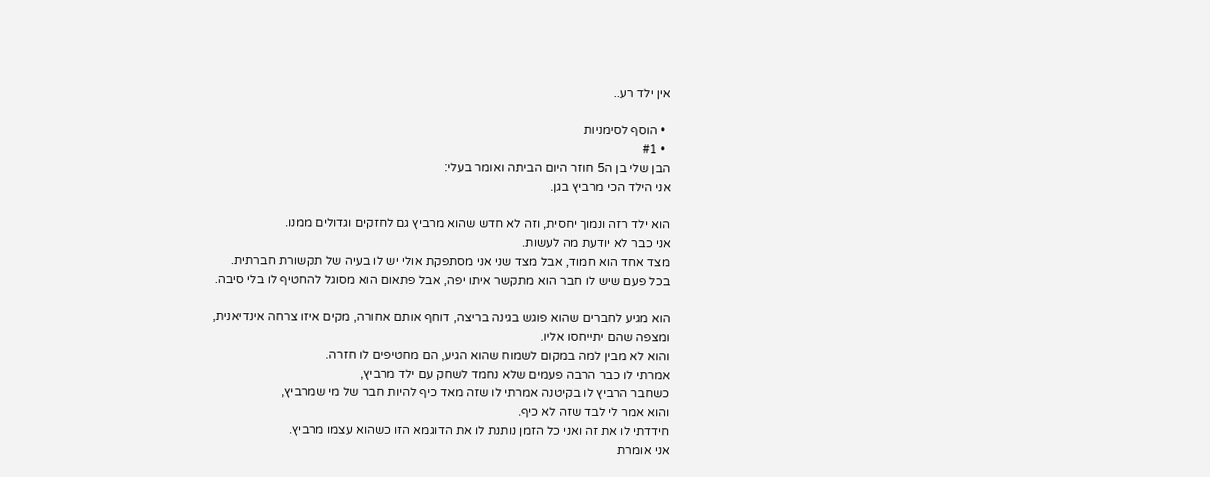אין ילד רע..

  • הוסף לסימניות
  • #1
הבן שלי בן ה5 חוזר היום הביתה ואומר בעלי:
אני הילד הכי מרביץ בגן.

הוא ילד רזה ונמוך יחסית, וזה לא חדש שהוא מרביץ גם לחזקים וגדולים ממנו.
אני כבר לא יודעת מה לעשות.
מצד אחד הוא חמוד, אבל מצד שני אני מסתפקת אולי יש לו בעיה של תקשורת חברתית.
בכל פעם שיש לו חבר הוא מתקשר איתו יפה, אבל פתאום הוא מסוגל להחטיף לו בלי סיבה.

הוא מגיע לחברים שהוא פוגש בגינה בריצה, דוחף אותם אחורה, מקים איזו צרחה אינדיאנית,
ומצפה שהם יתייחסו אליו.
והוא לא מבין למה במקום לשמוח שהוא הגיע, הם מחטיפים לו חזרה.
אמרתי לו כבר הרבה פעמים שלא נחמד לשחק עם ילד מרביץ,
כשחבר הרביץ לו בקיטנה אמרתי לו שזה מאד כיף להיות חבר של מי שמרביץ,
והוא אמר לי לבד שזה לא כיף.
חידדתי לו את זה ואני כל הזמן נותנת לו את הדוגמא הזו כשהוא עצמו מרביץ.
אני אומרת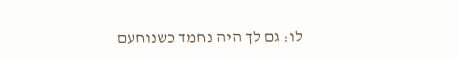לו: גם לך היה נחמד כשנוחעם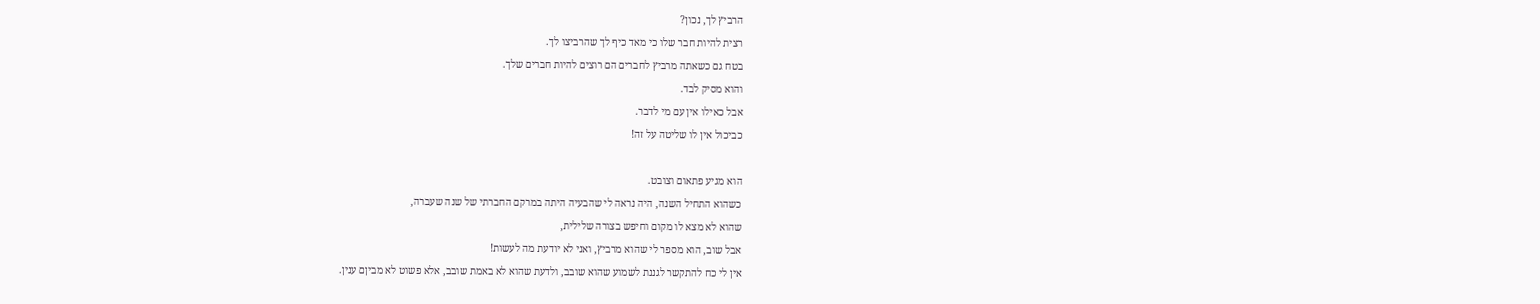הרביץ לך, נכון?
רצית להיות חבר שלו כי מאד כיף לך שהרביצו לך.
בטח גם כשאתה מרביץ לחברים הם רוצים להיות חברים שלך.
והוא מסיק לבד.
אבל כאילו אין עם מי לדבר.
כביכול אין לו שליטה על זה!

הוא מגיע פתאום וצובט.
כשהוא התחיל השנה, היה נראה לי שהבעיה היתה במרקם החברתי של שנה שעברה,
שהוא לא מצא לו מקום וחיפש בצורה שלילית,
אבל שוב, הוא מספר לי שהוא מרביץ, ואני לא יודעת מה לעשות!
אין לי כח להתקשר לגננת לשמוע שהוא שובב, ולדעת שהוא לא באמת שובב, אלא פשוט לא מביןם ענין.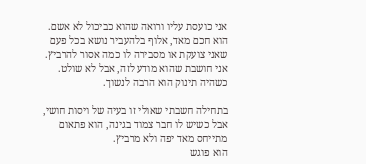אני כועסת עליו ורואה שהוא כביכול לא אשם.
הוא חכם מאד, אלוף בלהעביר נושא בכל פעם שאני צועקת או מסבירה לו כמה אסור להרביץ.
אני חושבת שהוא מודע לזה, אבל לא שולט.
כשהיה תינוק הוא הרבה לנשוך.

בתחילה חשבתי שאולי זו בעיה של ויסות חושי, אבל כשיש לו חבר צמוד בגינה, הוא פתאום מתייחס מאד יפה ולא מרביץ.
הוא פוגש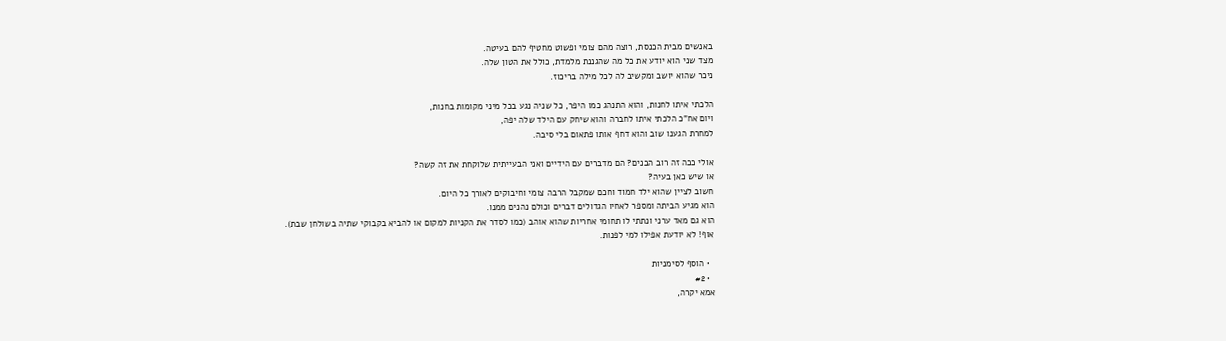באנשים מבית הכנסת, רוצה מהם צומי ופשוט מחטיף להם בעיטה.
מצד שני הוא יודע את כל מה שהגננת מלמדת, כולל את הטון שלה.
ניכר שהוא יושב ומקשיב לה לכל מילה בריכוז.

הלכתי איתו לחנות, והוא התנהג כמו היפר, כל שניה נגע בכל מיני מקומות בחנות,
ויום אח"כ הלכתי איתו לחברה והוא שיחק עם הילד שלה יפה,
למחרת הגענו שוב והוא דחף אותו פתאום בלי סיבה.

אולי ככה זה רוב הבנים? הם מדברים עם הידיים ואני הבעייתית שלוקחת את זה קשה?
או שיש כאן בעיה?
חשוב לציין שהוא ילד חמוד וחכם שמקבל הרבה צומי וחיבוקים לאורך כל היום.
הוא מגיע הביתה ומספר לאחיו הגדולים דברים וכולם נהנים ממנו.
הוא גם מאד ערני ונתתי לו תחומי אחריות שהוא אוהב (כמו לסדר את הקניות למקום או להביא בקבוקי שתיה בשולחן שבת).
אוף! לא יודעת אפילו למי לפנות.

  • הוסף לסימניות
  • #2
אמא יקרה,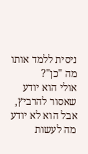ניסית ללמד אותו מה "כן"?
אולי הוא יודע שאסור להרביץ, אבל הוא לא יודע מה לעשות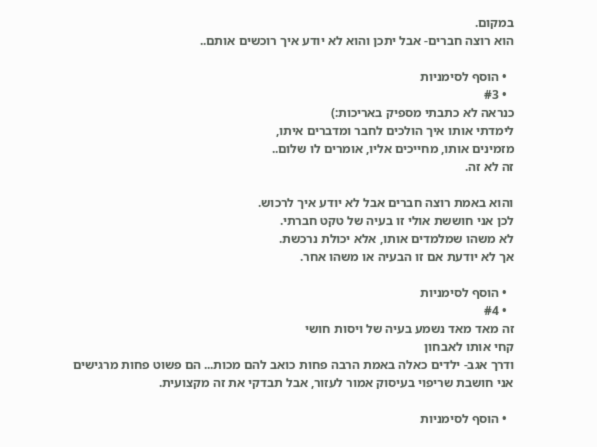במקום.
הוא רוצה חברים- אבל יתכן והוא לא יודע איך רוכשים אותם..

  • הוסף לסימניות
  • #3
כנראה לא כתבתי מספיק באריכות:)
לימדתי אותו איך הולכים לחבר ומדברים איתו,
מזמינים אותו, מחייכים אליו, אומרים לו שלום..
זה לא זה.

והוא באמת רוצה חברים אבל לא יודע איך לרכוש.
לכן אני חוששת אולי זו בעיה של טקט חברתי.
לא משהו שמלמדים אותו, אלא יכולת נרכשת.
אך לא יודעת אם זו הבעיה או משהו אחר.

  • הוסף לסימניות
  • #4
זה מאד מאד נשמע בעיה של ויסות חושי
קחי אותו לאבחון
ודרך אגב- ילדים כאלה באמת הרבה פחות כואב להם מכות... הם פשוט פחות מרגישים
אני חושבת שריפוי בעיסוק אמור לעזור, אבל תבדקי את זה מקצועית.

  • הוסף לסימניות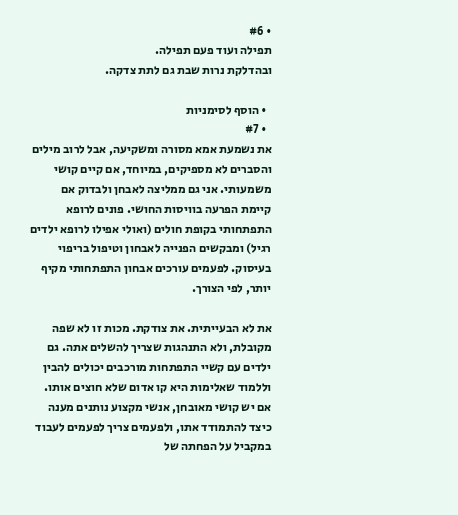• #6
תפילה ועוד פעם תפילה.
ובהדלקת נרות שבת גם לתת צדקה.

  • הוסף לסימניות
  • #7
את נשמעת אמא מסורה ומשקיעה, אבל לרוב מילים והסברים לא מספיקים, במיוחד, אם קיים קושי משמעותי. אני גם ממליצה לאבחן ולבדוק אם קיימת הפרעה בוויסות החושי. פונים לרופא התפתחותי בקופת חולים (ואולי אפילו לרופא ילדים רגיל) ומבקשים הפנייה לאבחון וטיפול בריפוי בעיסוק. לפעמים עורכים אבחון התפתחותי מקיף יותר, לפי הצורך.

את לא הבעייתית. את צודקת. מכות זו לא שפה מקובלת, ולא התנהגות שצריך להשלים אתה. גם ילדים עם קשיי התפתחות מורכבים יכולים להבין וללמוד שאלימות היא קו אדום שלא חוצים אותו. אם יש קושי מאובחן, אנשי מקצוע נותנים מענה כיצד להתמודד אתו, ולפעמים צריך לפעמים לעבוד במקביל על הפחתה של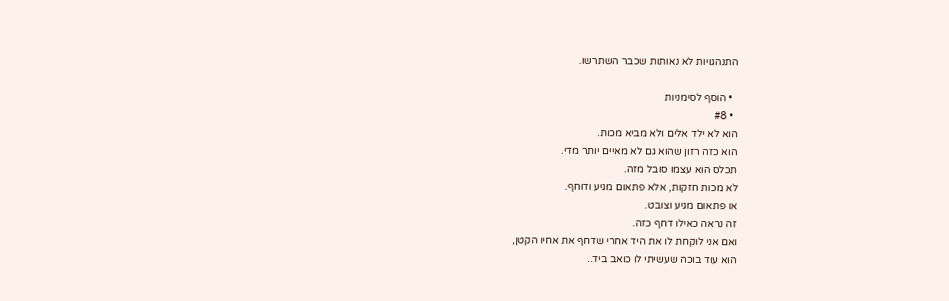התנהגויות לא נאותות שכבר השתרשו.

  • הוסף לסימניות
  • #8
הוא לא ילד אלים ולא מביא מכות.
הוא כזה רזון שהוא גם לא מאיים יותר מדי.
תכלס הוא עצמו סובל מזה.
לא מכות חזקות, אלא פתאום מגיע ודוחף.
או פתאום מגיע וצובט.
זה נראה כאילו דחף כזה.
ואם אני לוקחת לו את היד אחרי שדחף את אחיו הקטן,
הוא עוד בוכה שעשיתי לו כואב ביד..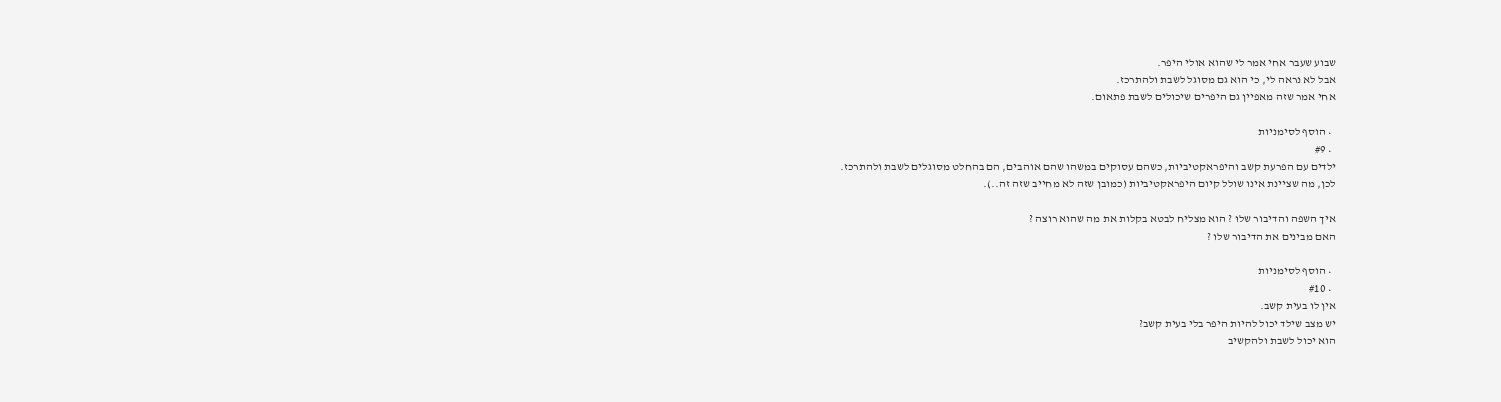שבוע שעבר אחי אמר לי שהוא אולי היפר.
אבל לא נראה לי, כי הוא גם מסוגל לשבת ולהתרכז.
אחי אמר שזה מאפיין גם היפרים שיכולים לשבת פתאום.

  • הוסף לסימניות
  • #9
ילדים עם הפרעת קשב והיפראקטיביות, כשהם עסוקים במשהו שהם אוהבים, הם בהחלט מסוגלים לשבת ולהתרכז.
לכן, מה שציינת אינו שולל קיום היפראקטיביות (כמובן שזה לא מחייב שזה זה..).

איך השפה והדיבור שלו ? הוא מצליח לבטא בקלות את מה שהוא רוצה ?
האם מבינים את הדיבור שלו ?

  • הוסף לסימניות
  • #10
אין לו בעית קשב.
יש מצב שילד יכול להיות היפר בלי בעית קשב?
הוא יכול לשבת ולהקשיב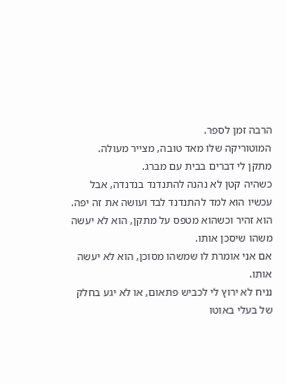הרבה זמן לספר.
המוטוריקה שלו מאד טובה, מצייר מעולה.
מתקן לי דברים בבית עם מברג.
כשהיה קטן לא נהנה להתנדנד בנדנדה, אבל עכשיו הוא למד להתנדנד לבד ועושה את זה יפה.
הוא זהיר וכשהוא מטפס על מתקן, הוא לא יעשה משהו שיסכן אותו.
אם אני אומרת לו שמשהו מסוכן, הוא לא יעשה אותו.
נניח לא ירוץ לי לכביש פתאום, או לא יגע בחלק של בעלי באוטו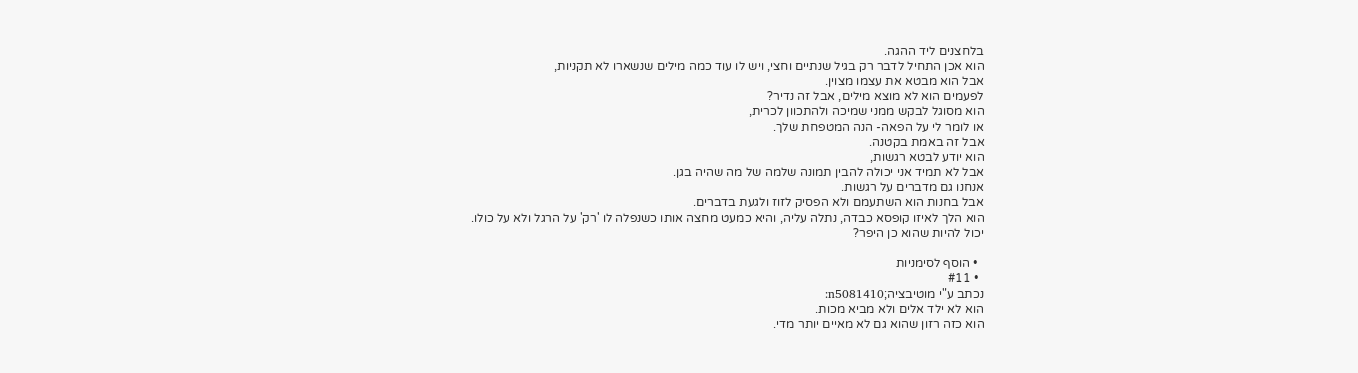בלחצנים ליד ההגה.
הוא אכן התחיל לדבר רק בגיל שנתיים וחצי, ויש לו עוד כמה מילים שנשארו לא תקניות,
אבל הוא מבטא את עצמו מצוין.
לפעמים הוא לא מוצא מילים, אבל זה נדיר?
הוא מסוגל לבקש ממני שמיכה ולהתכוון לכרית,
או לומר לי על הפאה- הנה המטפחת שלך.
אבל זה באמת בקטנה.
הוא יודע לבטא רגשות,
אבל לא תמיד אני יכולה להבין תמונה שלמה של מה שהיה בגן.
אנחנו גם מדברים על רגשות.
אבל בחנות הוא השתעמם ולא הפסיק לזוז ולגעת בדברים.
הוא הלך לאיזו קופסא כבדה, נתלה עליה, והיא כמעט מחצה אותו כשנפלה לו 'רק' על הרגל ולא על כולו.
יכול להיות שהוא כן היפר?

  • הוסף לסימניות
  • #11
נכתב ע"י מוטיבציה;n5081410:
הוא לא ילד אלים ולא מביא מכות.
הוא כזה רזון שהוא גם לא מאיים יותר מדי.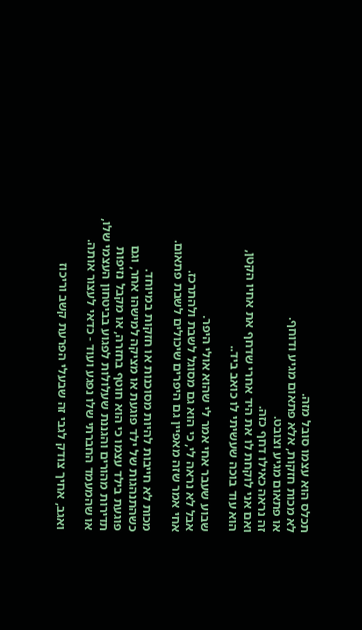תכלס הוא עצמו סובל מזה.
לא מכות חזקות, אלא פתאום מגיע ודוחף.
או פתאום מגיע וצובט.
זה נראה כאילו דחף כזה.
ואם אני לוקחת לו את היד אחרי שדחף את אחיו הקטן,
הוא עוד בוכה שעשיתי לו כואב ביד..

שבוע שעבר אחי אמר לי שהוא אולי היפר.
אבל לא נראה לי, כי הוא גם מסוגל לשבת ולהתרכז.
אחי אמר שזה מאפיין גם היפרים שיכולים לשבת פתאום.

מכות לא חייבות להיות מסוכנות או חזקות במיוחד. כשהתנהגות של ילד פוגעת או מציקה למישהו אחר, וגם פוגעת בילד עצמו כי הוא חוטף בחזרה, או מקבל נזיפות תדירות מהורים והגננת שעלולות לפגוע בביטחון העצמי שלו, או שהמעמד החברתי שלו נפגע ועוד - כדאי לעצור אותה.

ואגב, אחיך צודק לגבי זה שבעלי הפרעת קשב וריכוז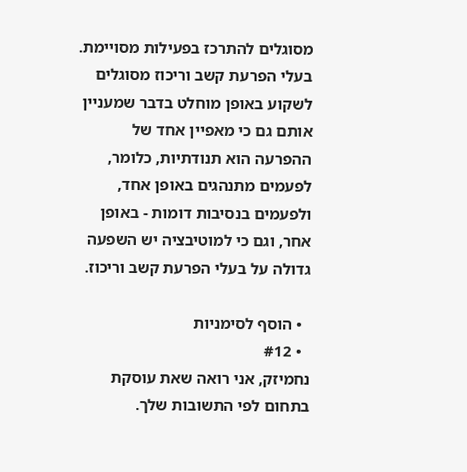מסוגלים להתרכז בפעילות מסויימת. בעלי הפרעת קשב וריכוז מסוגלים לשקוע באופן מוחלט בדבר שמעניין אותם גם כי מאפיין אחד של ההפרעה הוא תנודתיות, כלומר, לפעמים מתנהגים באופן אחד, ולפעמים בנסיבות דומות - באופן אחר, וגם כי למוטיבציה יש השפעה גדולה על בעלי הפרעת קשב וריכוז.

  • הוסף לסימניות
  • #12
נחמיזק, אני רואה שאת עוסקת בתחום לפי התשובות שלך.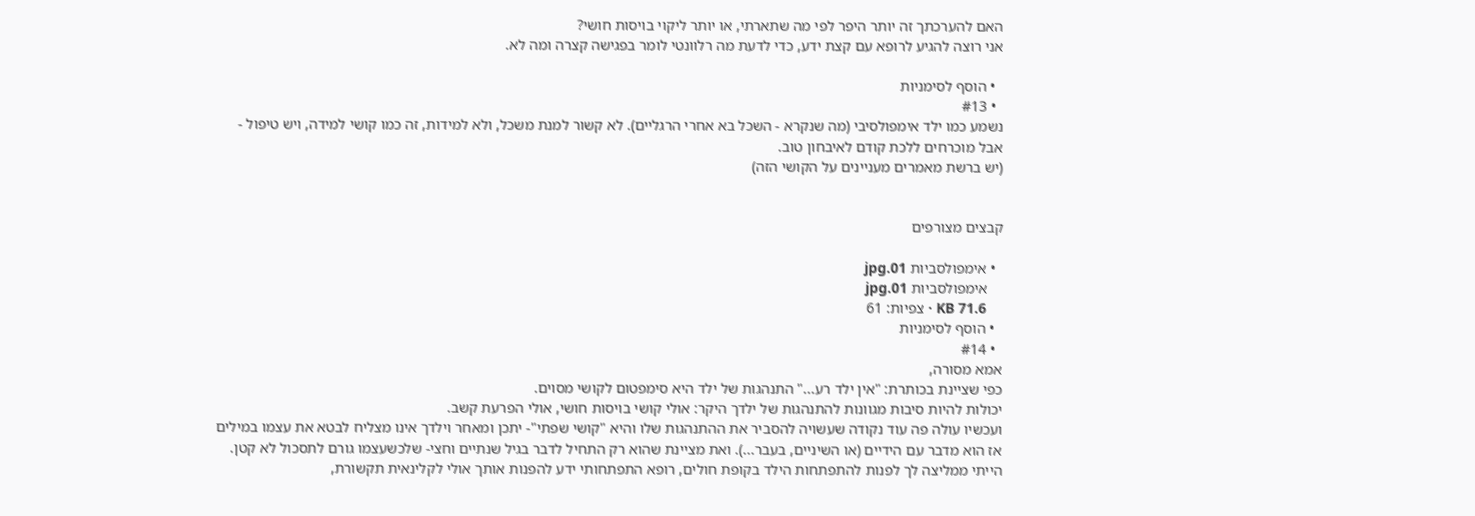האם להערכתך זה יותר היפר לפי מה שתארתי, או יותר ליקוי בויסות חושי?
אני רוצה להגיע לרופא עם קצת ידע, כדי לדעת מה רלוונטי לומר בפגישה קצרה ומה לא.

  • הוסף לסימניות
  • #13
נשמע כמו ילד אימפולסיבי (מה שנקרא - השכל בא אחרי הרגליים). לא קשור למנת משכל, ולא למידות, זה כמו קושי למידה, ויש טיפול - אבל מוכרחים ללכת קודם לאיבחון טוב.
(יש ברשת מאמרים מעניינים על הקושי הזה)


קבצים מצורפים

  • אימפולסביות 01.jpg
    אימפולסביות 01.jpg
    KB 71.6 · צפיות: 61
  • הוסף לסימניות
  • #14
אמא מסורה,
כפי שציינת בכותרת: "אין ילד רע..." התנהגות של ילד היא סימפטום לקושי מסוים.
יכולות להיות סיבות מגוונות להתנהגות של ילדך היקר: אולי קושי בויסות חושי, אולי הפרעת קשב.
ועכשיו עולה פה עוד נקודה שעשויה להסביר את ההתנהגות שלו והיא "קושי שפתי"- יתכן ומאחר וילדך אינו מצליח לבטא את עצמו במילים אז הוא מדבר עם הידיים (או השיניים, בעבר...). ואת מציינת שהוא רק התחיל לדבר בגיל שנתיים וחצי- שלכשעצמו גורם לתסכול לא קטן.
הייתי ממליצה לך לפנות להתפתחות הילד בקופת חולים, רופא התפתחותי ידע להפנות אותך אולי לקלינאית תקשורת,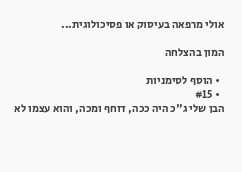אולי מרפאה בעיסוק או פסיכולוגית...

המון בהצלחה

  • הוסף לסימניות
  • #15
הבן שלי ג"כ היה ככה, דוחף ומכה, והוא עצמו לא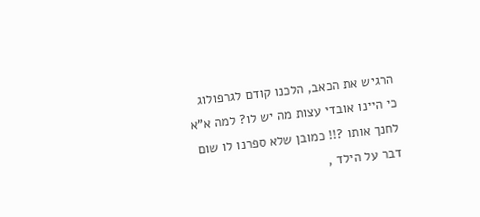הרגיש את הכאב, הלכנו קודם לגרפולוג כי היינו אובדי עצות מה יש לו? למה א"א לחנך אותו ?!! כמובן שלא ספרנו לו שום דבר על הילד ,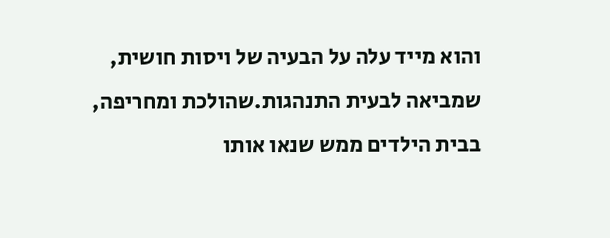והוא מייד עלה על הבעיה של ויסות חושית, שמביאה לבעית התנהגות.שהולכת ומחריפה,
בבית הילדים ממש שנאו אותו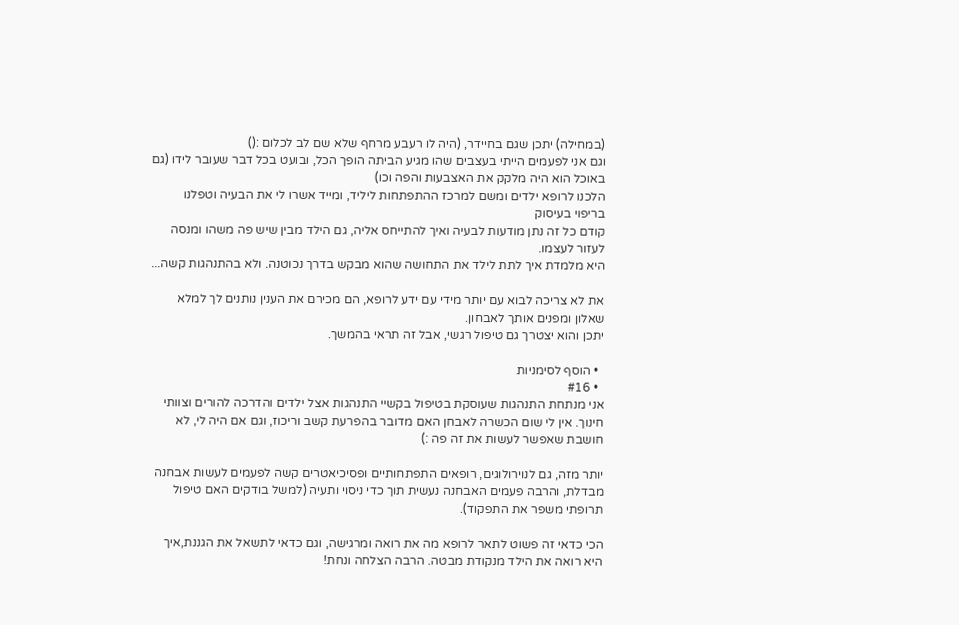(במחילה) יתכן שגם בחיידר, (היה לו רעבע מרחף שלא שם לב לכלום :()
וגם אני לפעמים הייתי בעצבים שהו מגיע הביתה הופך הכל, ובועט בכל דבר שעובר לידו (גם באוכל הוא היה מלקק את האצבעות והפה וכו)
הלכנו לרופא ילדים ומשם למרכז ההתפתחות ליליד, ומייד אשרו לי את הבעיה וטפלנו בריפוי בעיסוק
קודם כל זה נתן מודעות לבעיה ואיך להתייחס אליה, גם הילד מבין שיש פה משהו ומנסה לעזור לעצמו.
היא מלמדת איך לתת לילד את התחושה שהוא מבקש בדרך נכוטנה. ולא בהתנהגות קשה...

את לא צריכה לבוא עם יותר מידי עם ידע לרופא, הם מכירם את הענין נותנים לך למלא שאלון ומפנים אותך לאבחון.
יתכן והוא יצטרך גם טיפול רגשי, אבל זה תראי בהמשך.

  • הוסף לסימניות
  • #16
אני מנתחת התנהגות שעוסקת בטיפול בקשיי התנהגות אצל ילדים והדרכה להורים וצוותי חינוך. אין לי שום הכשרה לאבחן האם מדובר בהפרעת קשב וריכוז, וגם אם היה לי, לא חושבת שאפשר לעשות את זה פה :)

יותר מזה, גם לנוירולוגים, רופאים התפתחותיים ופסיכיאטרים קשה לפעמים לעשות אבחנה מבדלת, והרבה פעמים האבחנה נעשית תוך כדי ניסוי ותעיה (למשל בודקים האם טיפול תרופתי משפר את התפקוד).

הכי כדאי זה פשוט לתאר לרופא מה את רואה ומרגישה, וגם כדאי לתשאל את הגננת,איך היא רואה את הילד מנקודת מבטה. הרבה הצלחה ונחת!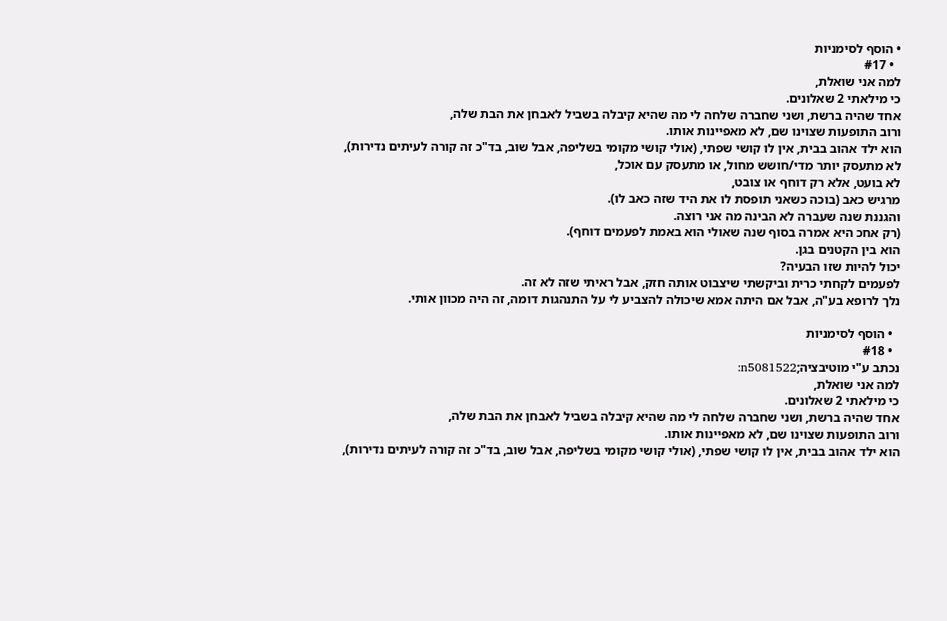• הוסף לסימניות
  • #17
למה אני שואלת,
כי מילאתי 2 שאלונים.
אחד שהיה ברשת, ושני שחברה שלחה לי מה שהיא קיבלה בשביל לאבחן את הבת שלה,
ורוב התופעות שצוינו שם, לא מאפיינות אותו.
הוא ילד אהוב בבית, אין לו קושי שפתי, (אולי קושי מקומי בשליפה, אבל שוב, בד"כ זה קורה לעיתים נדירות),
לא מתעסק יותר מדי/חושש מחול, או מתעסק עם אוכל,
לא בועט, אלא רק דוחף או צובט,
מרגיש כאב (בוכה כשאני תופסת לו את היד שזה כאב לו).
והגננת שנה שעברה לא הבינה מה אני רוצה.
(רק אחכ היא אמרה בסוף שנה שאולי הוא באמת לפעמים דוחף).
הוא בין הקטנים בגן.
יכול להיות שזו הבעיה?
לפעמים לקחתי כרית וביקשתי שיצבוט אותה חזק, אבל ראיתי שזה לא זה.
נלך לרופא בע"ה, אבל אם היתה אמא שיכולה להצביע לי על התנהגות דומה, זה היה מכוון אותי.

  • הוסף לסימניות
  • #18
נכתב ע"י מוטיבציה;n5081522:
למה אני שואלת,
כי מילאתי 2 שאלונים.
אחד שהיה ברשת, ושני שחברה שלחה לי מה שהיא קיבלה בשביל לאבחן את הבת שלה,
ורוב התופעות שצוינו שם, לא מאפיינות אותו.
הוא ילד אהוב בבית, אין לו קושי שפתי, (אולי קושי מקומי בשליפה, אבל שוב, בד"כ זה קורה לעיתים נדירות),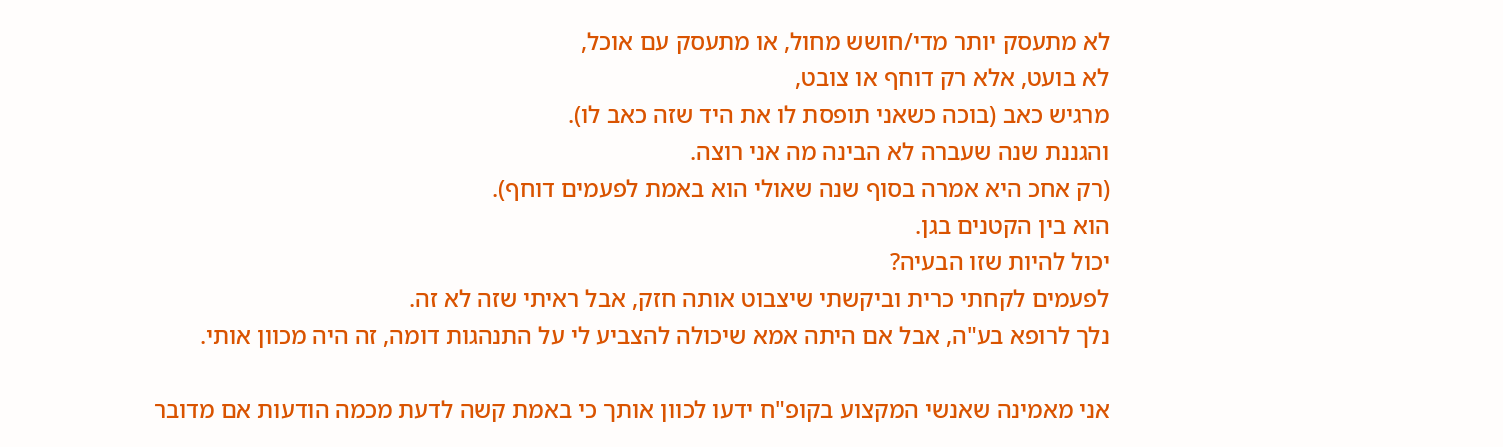לא מתעסק יותר מדי/חושש מחול, או מתעסק עם אוכל,
לא בועט, אלא רק דוחף או צובט,
מרגיש כאב (בוכה כשאני תופסת לו את היד שזה כאב לו).
והגננת שנה שעברה לא הבינה מה אני רוצה.
(רק אחכ היא אמרה בסוף שנה שאולי הוא באמת לפעמים דוחף).
הוא בין הקטנים בגן.
יכול להיות שזו הבעיה?
לפעמים לקחתי כרית וביקשתי שיצבוט אותה חזק, אבל ראיתי שזה לא זה.
נלך לרופא בע"ה, אבל אם היתה אמא שיכולה להצביע לי על התנהגות דומה, זה היה מכוון אותי.

אני מאמינה שאנשי המקצוע בקופ"ח ידעו לכוון אותך כי באמת קשה לדעת מכמה הודעות אם מדובר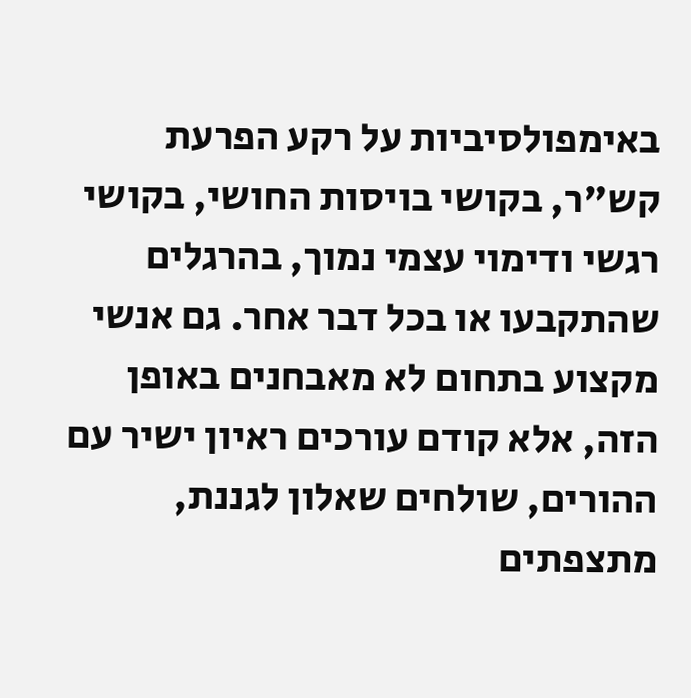באימפולסיביות על רקע הפרעת קש"ר, בקושי בויסות החושי, בקושי רגשי ודימוי עצמי נמוך, בהרגלים שהתקבעו או בכל דבר אחר. גם אנשי מקצוע בתחום לא מאבחנים באופן הזה, אלא קודם עורכים ראיון ישיר עם ההורים, שולחים שאלון לגננת, מתצפתים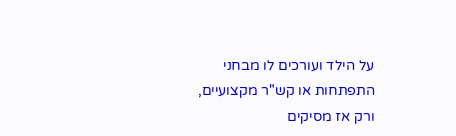על הילד ועורכים לו מבחני התפתחות או קש"ר מקצועיים, ורק אז מסיקים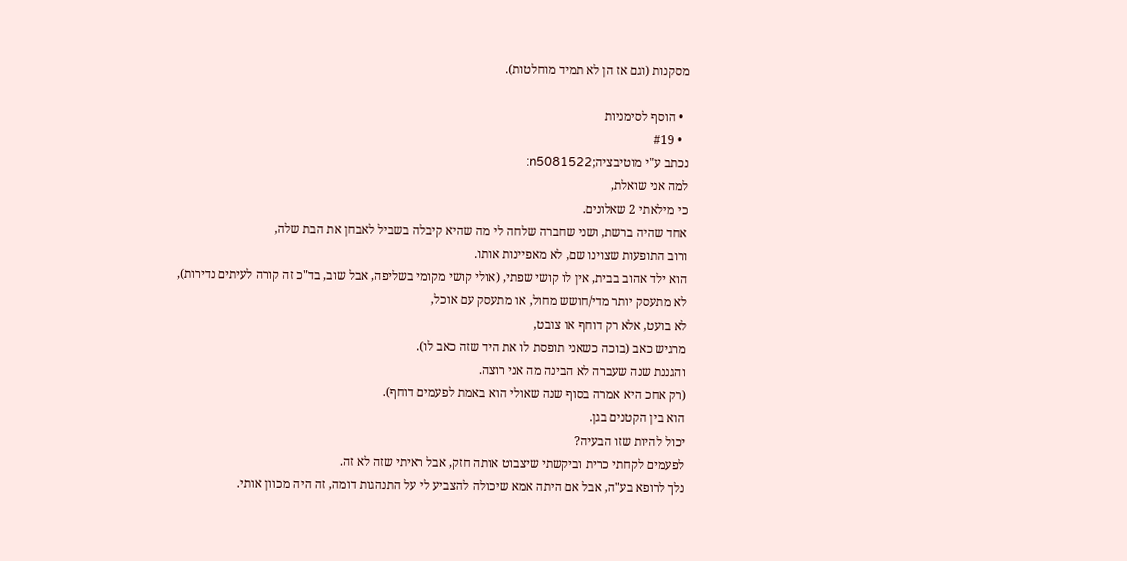מסקנות (וגם אז הן לא תמיד מוחלטות).

  • הוסף לסימניות
  • #19
נכתב ע"י מוטיבציה;n5081522:
למה אני שואלת,
כי מילאתי 2 שאלונים.
אחד שהיה ברשת, ושני שחברה שלחה לי מה שהיא קיבלה בשביל לאבחן את הבת שלה,
ורוב התופעות שצוינו שם, לא מאפיינות אותו.
הוא ילד אהוב בבית, אין לו קושי שפתי, (אולי קושי מקומי בשליפה, אבל שוב, בד"כ זה קורה לעיתים נדירות),
לא מתעסק יותר מדי/חושש מחול, או מתעסק עם אוכל,
לא בועט, אלא רק דוחף או צובט,
מרגיש כאב (בוכה כשאני תופסת לו את היד שזה כאב לו).
והגננת שנה שעברה לא הבינה מה אני רוצה.
(רק אחכ היא אמרה בסוף שנה שאולי הוא באמת לפעמים דוחף).
הוא בין הקטנים בגן.
יכול להיות שזו הבעיה?
לפעמים לקחתי כרית וביקשתי שיצבוט אותה חזק, אבל ראיתי שזה לא זה.
נלך לרופא בע"ה, אבל אם היתה אמא שיכולה להצביע לי על התנהגות דומה, זה היה מכוון אותי.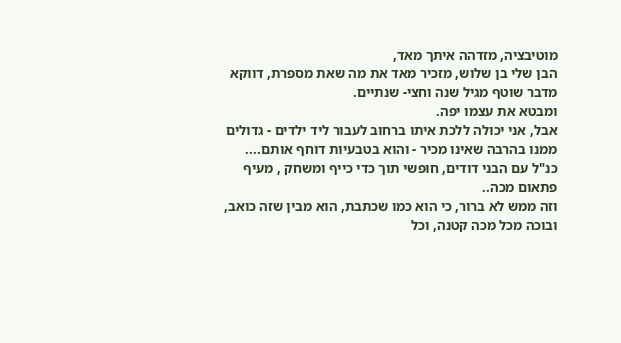מוטיבציה, מזדהה איתך מאד,
הבן שלי בן שלוש, מזכיר מאד את מה שאת מספרת, דווקא מדבר שוטף מגיל שנה וחצי- שנתיים.
ומבטא את עצמו יפה.
אבל, אני יכולה ללכת איתו ברחוב לעבור ליד ילדים - גדולים ממנו בהרבה שאינו מכיר - והוא בטבעיות דוחף אותם....
כנ"ל עם הבני דודים, חופשי תוך כדי כייף ומשחק , מעיף פתאום מכה..
וזה ממש לא ברור, כי הוא כמו שכתבת, הוא מבין שזה כואב, ובוכה מכל מכה קטנה, וכל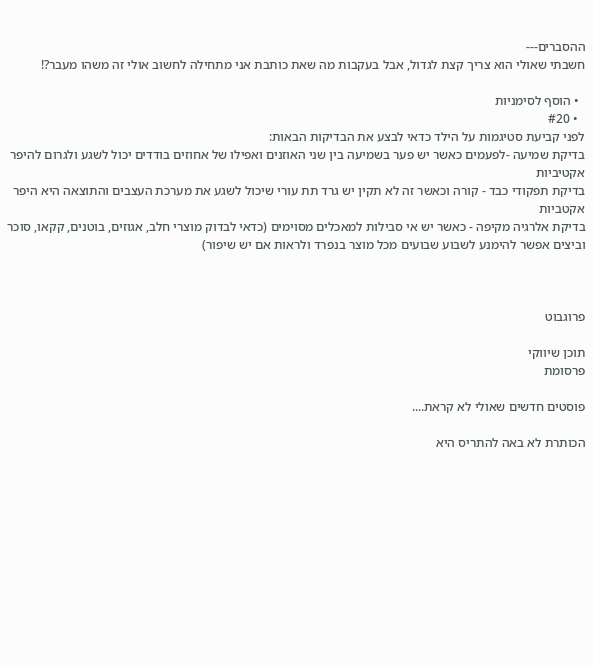ההסברים---
חשבתי שאולי הוא צריך קצת לגדול, אבל בעקבות מה שאת כותבת אני מתחילה לחשוב אולי זה משהו מעבר?!

  • הוסף לסימניות
  • #20
לפני קביעת סטיגמות על הילד כדאי לבצע את הבדיקות הבאות:
בדיקת שמיעה -לפעמים כאשר יש פער בשמיעה בין שני האוזנים ואפילו של אחוזים בודדים יכול לשגע ולגרום להיפר אקטיביות
בדיקת תפקודי כבד - קורה וכאשר זה לא תקין יש גרד תת עורי שיכול לשגע את מערכת העצבים והתוצאה היא היפר אקטביות
בדיקת אלרגיה מקיפה - כאשר יש אי סבילות למאכלים מסוימים (כדאי לבדוק מוצרי חלב, אגוזים, בוטנים, קקאו, סוכר וביצים אפשר להימנע לשבוע שבועים מכל מוצר בנפרד ולראות אם יש שיפור)



פרוגבוט

תוכן שיווקי
פרסומת

פוסטים חדשים שאולי לא קראת....

הכותרת לא באה להתריס היא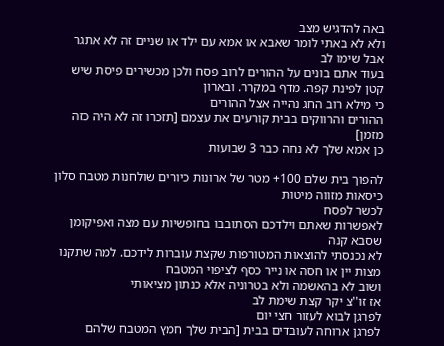באה להדגיש מצב
ולא לא באתי לומר שאבא או אמא עם ילד או שניים זה לא אתגר
אבל שימו לב
בעוד אתם בונים על ההורים לרוב פסח ולכן מכשירים פיסת שיש קטן לפינת קפה. מדף במקרר. ובארון
כי מילא רוב החג נהייה אצל ההורים
ההורים והרווקים בבית קורעים את עצמם [תזכרו זה לא היה כזה מזמן]
כן אמא שלך לא נחה כבר 3 שבועות

להפוך בית שלם 100+ מטר של ארונות כיורים שולחנות מטבח סלון כיסאות מזווה מיטות
לכשר לפסח
לאפשרות שאתם וילדכם הסתובבו בחופשיות עם מצה ואפיקומן שסבא קנה
לא נכנסתי להוצאות המטורפות שקצת עוברות לידכם. למה שתקנו מצות יין או חסה או נייר כסף לציפוי המטבח
ושוב לא בהאשמה ולא בטרוניה אלא כנתון מציאותי
אז זו''צ יקר קצת שימת לב
לפרגן לבוא לעזור חצי יום
לפרגן ארוחה לעובדים בבית [הבית שלך חמץ המטבח שלהם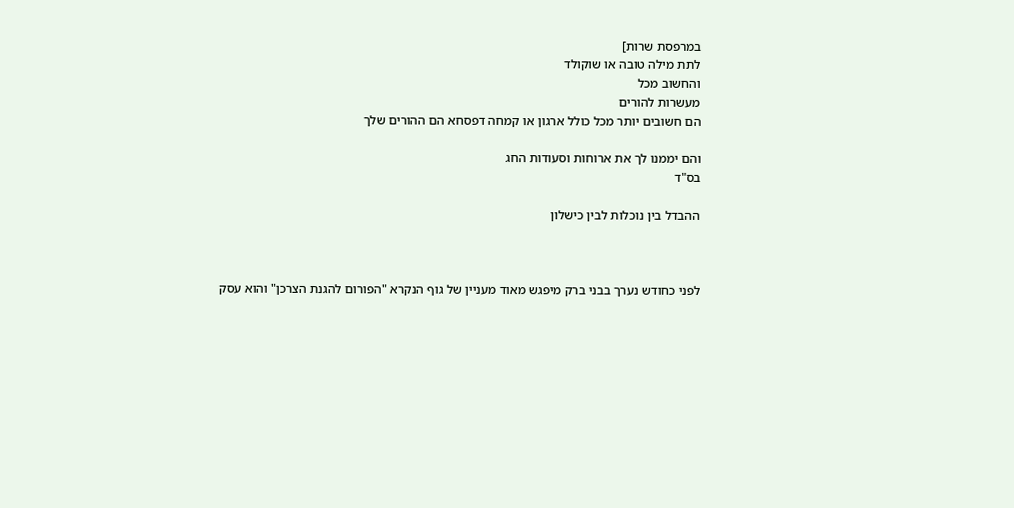במרפסת שרות]
לתת מילה טובה או שוקולד
והחשוב מכל
מעשרות להורים
הם חשובים יותר מכל כולל ארגון או קמחה דפסחא הם ההורים שלך

והם יממנו לך את ארוחות וסעודות החג
בס"ד

ההבדל בין נוכלות לבין כישלון



לפני כחודש נערך בבני ברק מיפגש מאוד מעניין של גוף הנקרא "הפורום להגנת הצרכן" והוא עסק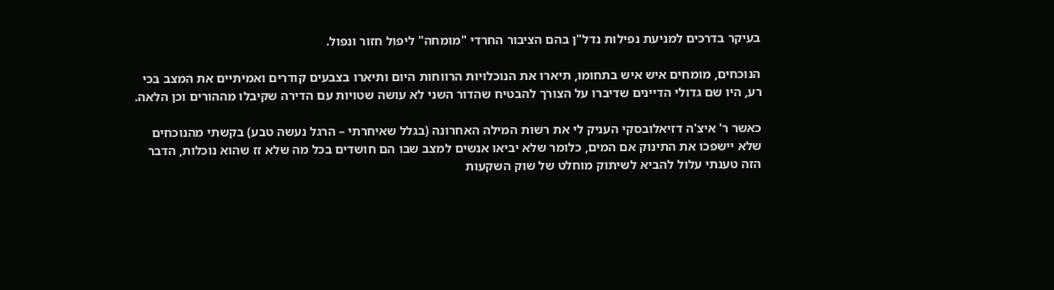בעיקר בדרכים למניעת נפילות נדל"ן בהם הציבור החרדי "מומחה" ליפול חזור ונפול.

הנוכחים, מומחים איש איש בתחומו, תיארו את הנוכלויות הרווחות היום ותיארו בצבעים קודרים ואמיתיים את המצב בכי רע, היו שם גדולי הדיינים שדיברו על הצורך להבטיח שהדור השני לא עושה שטויות עם הדירה שקיבלו מההורים וכן הלאה.

כאשר ר' איצ'ה דזיאלובסקי העניק לי את רשות המילה האחרונה (בגלל שאיחרתי – הרגל נעשה טבע) בקשתי מהנוכחים שלא יישפכו את התינוק אם המים, כלומר שלא יביאו אנשים למצב שבו הם חושדים בכל מה שלא זז שהוא נוכלות, הדבר הזה טענתי עלול להביא לשיתוק מוחלט של שוק השקעות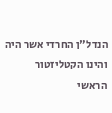הנדל"ן החרדי אשר היה והינו הקטליזטור הראשי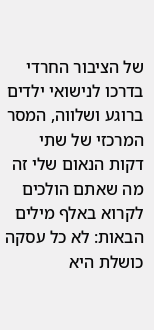של הציבור החרדי בדרכו לנישואי ילדים ברוגע ושלווה, המסר המרכזי של שתי דקות הנאום שלי זה מה שאתם הולכים לקרוא באלף מילים הבאות: לא כל עסקה כושלת היא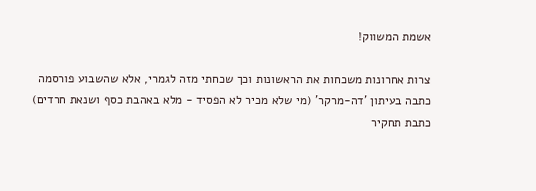אשמת המשווק!

צרות אחרונות משכחות את הראשונות וכך שכחתי מזה לגמרי, אלא שהשבוע פורסמה כתבה בעיתון 'דה-מרקר' (מי שלא מכיר לא הפסיד - מלא באהבת כסף ושנאת חרדים) כתבת תחקיר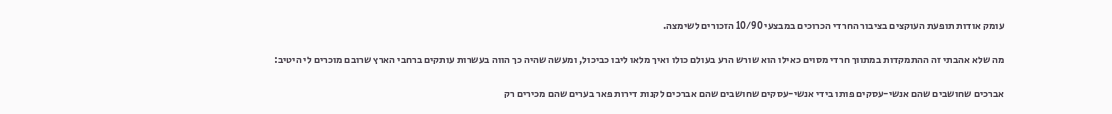עומק אודות תופעת העוקצים בציבור החרדי הכרוכים במבצעי 10/90 הזכורים לשימצה.

מה שלא אהבתי זה ההתמקדות במתווך חרדי מסוים כאילו הוא שורש הרע בעולם כולו ואיך מלאו ליבו כביכול, ומעשה שהיה כך הווה בעשרות עותקים ברחבי הארץ שרובם מוכרים לי היטיב:

אברכים שחושבים שהם אנשי-עסקים פותו בידי אנשי-עסקים שחושבים שהם אברכים לקנות דירות פאר בערים שהם מכירים רק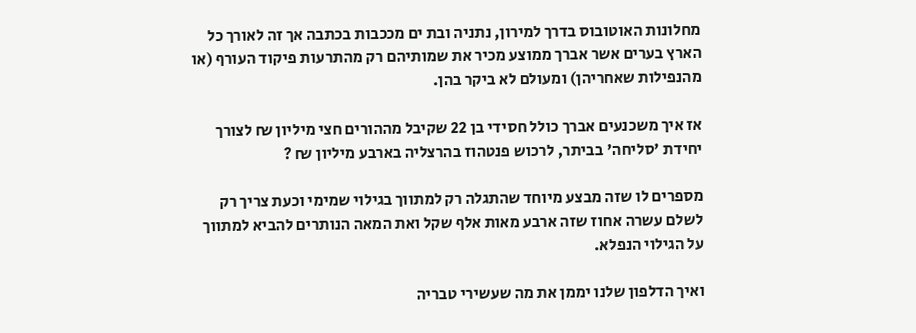מחלונות האוטובוס בדרך למירון, נתניה ובת ים מככבות בכתבה אך זה לאורך כל הארץ בערים אשר אברך ממוצע מכיר את שמותיהם רק מהתרעות פיקוד העורף (או מהנפילות שאחריהן) ומעולם לא ביקר בהן.

אז איך משכנעים אברך כולל חסידי בן 22 שקיבל מההורים חצי מיליון ₪ לצורך יחידת 'סליחה' בביתר, לרכוש פנטהוז בהרצליה בארבע מיליון ₪ ?

מספרים לו שזה מבצע מיוחד שהתגלה רק למתווך בגילוי שמימי וכעת צריך רק לשלם עשרה אחוז שזה ארבע מאות אלף שקל ואת המאה הנותרים להביא למתווך על הגילוי הנפלא.

ואיך הדלפון שלנו יממן את מה שעשירי טבריה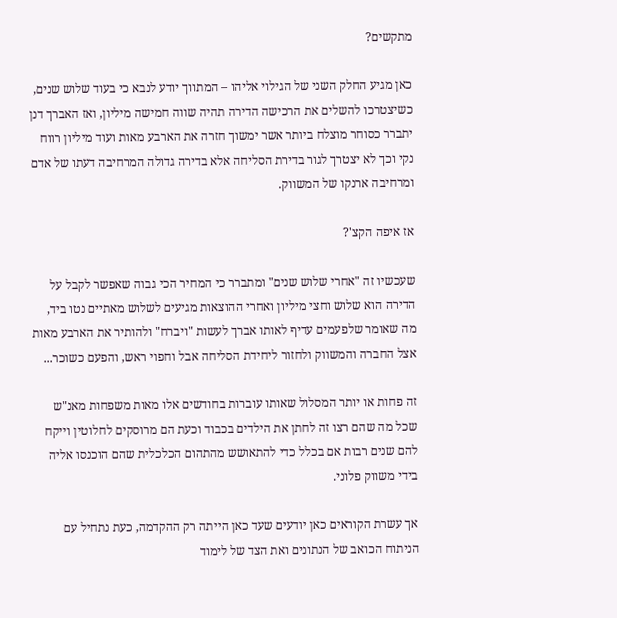מתקשים?

כאן מגיע החלק השני של הגילוי אליהו – המתווך יודע לנבא כי בעוד שלוש שנים, כשיצטרכו להשלים את הרכישה הדירה תהיה שווה חמישה מיליון, ואז האברך דנן יתברר כסוחר מוצלח ביותר אשר ימשוך חזרה את הארבע מאות ועוד מיליון רווח נקי וכך לא יצטרך לגור בדירת הסליחה אלא בדירה גדולה המרחיבה דעתו של אדם ומרחיבה ארנקו של המשווק.

אז איפה הקצ'?

שעכשיו זה "אחרי שלוש שנים" ומתברר כי המחיר הכי גבוה שאפשר לקבל על הדירה הוא שלוש וחצי מיליון ואחרי ההוצאות מגיעים לשלוש מאתיים נטו ביד, מה שאומר שלפעמים עדיף לאותו אברך לעשות "ויברח" ולהותיר את הארבע מאות אצל החברה והמשווק ולחזור ליחידת הסליחה אבל וחפוי ראש, והפעם כשוכר...

זה פחות או יותר המסלול שאותו עוברות בחודשים אלו מאות משפחות מאנ"ש שכל מה שהם רצו זה לחתן את הילדים בכבוד וכעת הם מרוסקים לחלוטין וייקח להם שנים רבות אם בכלל כדי להתאושש מהתהום הכלכלית שהם הוכנסו אליה בידי משווק פלוני.

אך עשרת הקוראים כאן יודעים שעד כאן הייתה רק ההקדמה, כעת נתחיל עם הניתוח הכואב של הנתונים ואת הצד של לימוד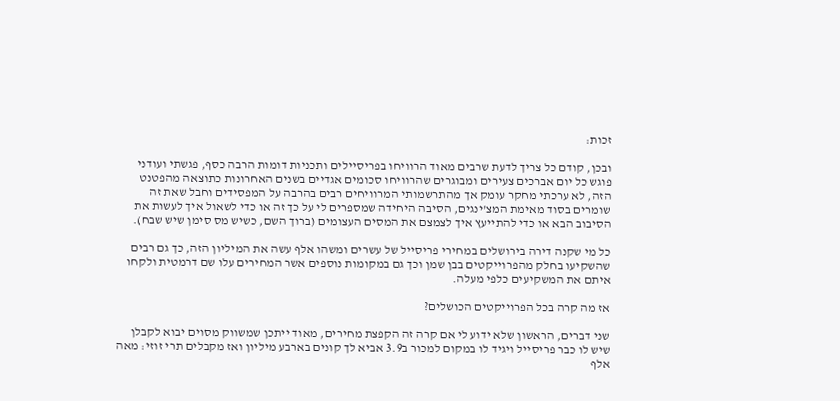זכות:

ובכן, קודם כל צריך לדעת שרבים מאוד הרוויחו בפריסיילים ותכניות דומות הרבה כסף, פגשתי ועודני פוגש כל יום אברכים צעירים ומבוגרים שהרוויחו סכומים אגדיים בשנים האחרונות כתוצאה מהפטנט הזה, לא ערכתי מחקר עומק אך מהתרשמותי המרוויחים רבים בהרבה על המפסידים וחבל שאת זה שומרים בסוד מאימת המצ'ינגים, הסיבה היחידה שמספרים לי על כך זה או כדי לשאול איך לעשות את הסיבוב הבא או כדי להתייעץ איך לצמצם את המסים העצומים (ברוך השם, כשיש מס סימן שיש שבח).

כל מי שקנה דירה בירושלים במחירי פריסייל של עשרים ומשהו אלף עשה את המיליון הזה, כך גם רבים שהשקיעו בחלק מהפרוייקטים בבן שמן וכך גם במקומות נוספים אשר המחירים עלו שם דרמטית ולקחו איתם את המשקיעים כלפי מעלה.

אז מה קרה בכל הפרוייקטים הכושלים?

שני דברים, הראשון שלא ידוע לי אם קרה זה הקפצת מחירים, מאוד ייתכן שמשווק מסוים יבוא לקבלן שיש לו כבר פריסייל ויגיד לו במקום למכור ב3.9 אביא לך קונים בארבע מיליון ואז מקבלים תרי זוזי: מאה אלף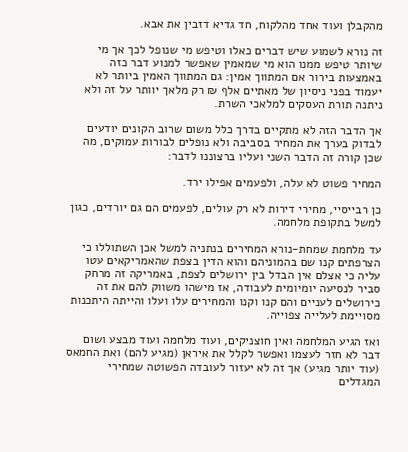מהקבלן ועוד אחד מהלקוח, חד גדיא דזבין את אבא.

זה נורא לשמוע שיש דברים כאלו וטיפש מי שנופל לכך אך מי שיותר טיפש ממנו הוא מי שמאמין שאפשר למנוע דבר כזה באמצעות בירור אם המתווך אמין: גם המתווך האמין ביותר לא יעמוד בפני ניסיון של מאתיים אלף ₪ רק מלאך יוותר על זה ולא ניתנה תורת העסקים למלאכי השרת.

אך הדבר הזה לא מתקיים בדרך כלל משום שרוב הקונים יודעים לבדוק בערך את המחיר בסביבה ולא נופלים לבורות עמוקים, מה שכן קורה זה הדבר השני ועליו ברצוננו לדבר:

המחיר פשוט לא עלה, ולפעמים אפילו ירד.

כן רבייסיי, מחירי דירות לא רק עולים, לפעמים הם גם יורדים, כגון למשל בתקופת מלחמה.

עד מלחמת שמחת-נורא המחירים בנתניה למשל אכן השתוללו כי הצרפתים קנו שם בהמוניהם והוא הדין בצפת שהאמריקאים עטו עליה כי אצלם אין הבדל בין ירושלים לצפת, באמריקה זה מרחק סביר לנסיעה יומיומית לעבודה, אז מישהו משווק להם את זה כירושלים לעניים והם קנו וקנו והמחירים עלו ועלו והייתה היתכנות מסויימת לעלייה צפוייה.

ואז הגיע המלחמה ואין חוצניקים, ועוד מלחמה ועוד מבצע ושום דבר לא חזר לעצמו ואפשר לקלל את איראן (מגיע להם) ואת החמאס (עוד יותר מגיע) אך זה לא יעזור לעובדה הפשוטה שמחירי המגדלים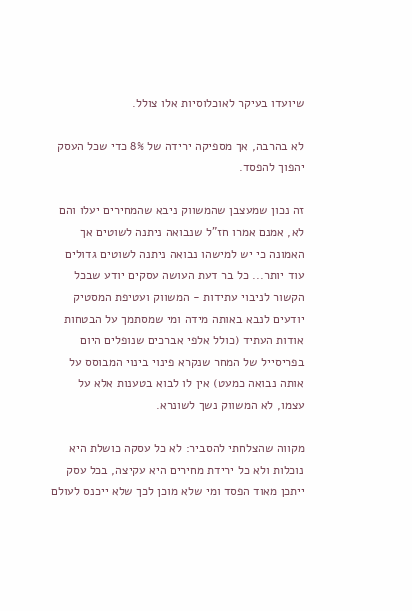שיועדו בעיקר לאוכלוסיות אלו צולל.

לא בהרבה, אך מספיקה ירידה של 8% כדי שכל העסק יהפוך להפסד.

זה נכון שמעצבן שהמשווק ניבא שהמחירים יעלו והם לא, אמנם אמרו חז"ל שנבואה ניתנה לשוטים אך האמונה כי יש למישהו נבואה ניתנה לשוטים גדולים עוד יותר... כל בר דעת העושה עסקים יודע שבכל הקשור לניבוי עתידות - המשווק ועטיפת המסטיק יודעים לנבא באותה מידה ומי שמסתמך על הבטחות אודות העתיד (כולל אלפי אברכים שנופלים היום בפריסייל של המחר שנקרא פינוי בינוי המבוסס על אותה נבואה כמעט) אין לו לבוא בטענות אלא על עצמו, לא המשווק נשך לשונרא.

מקווה שהצלחתי להסביר: לא כל עסקה כושלת היא נוכלות ולא כל ירידת מחירים היא עקיצה, בכל עסק ייתכן מאוד הפסד ומי שלא מוכן לכך שלא ייכנס לעולם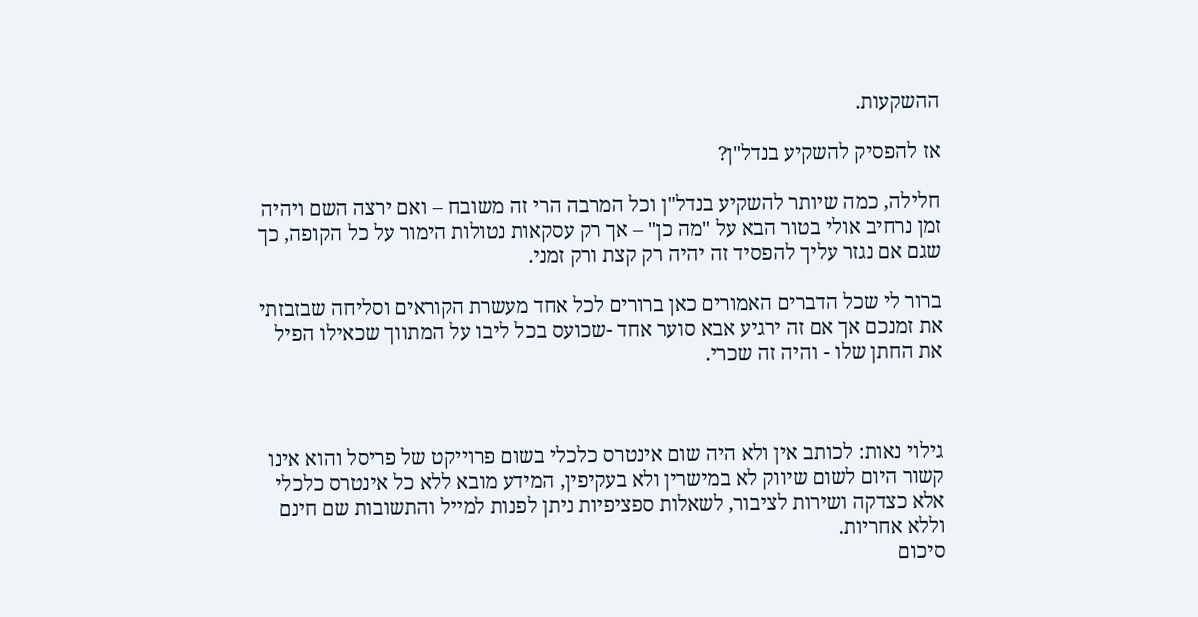ההשקעות.

אז להפסיק להשקיע בנדל"ן?

חלילה, כמה שיותר להשקיע בנדל"ן וכל המרבה הרי זה משובח – ואם ירצה השם ויהיה זמן נרחיב אולי בטור הבא על "מה כן" – אך רק עסקאות נטולות הימור על כל הקופה, כך שגם אם נגזר עליך להפסיד זה יהיה רק קצת ורק זמני.

ברור לי שכל הדברים האמורים כאן ברורים לכל אחד מעשרת הקוראים וסליחה שבזבזתי את זמנכם אך אם זה ירגיע אבא סוער אחד -שכועס בכל ליבו על המתווך שכאילו הפיל את החתן שלו - והיה זה שכרי.



גילוי נאות: לכותב אין ולא היה שום אינטרס כלכלי בשום פרוייקט של פריסל והוא אינו קשור היום לשום שיווק לא במישרין ולא בעקיפין, המידע מובא ללא כל אינטרס כלכלי אלא כצדקה ושירות לציבור, לשאלות ספציפיות ניתן לפנות למייל והתשובות שם חינם וללא אחריות.
סיכום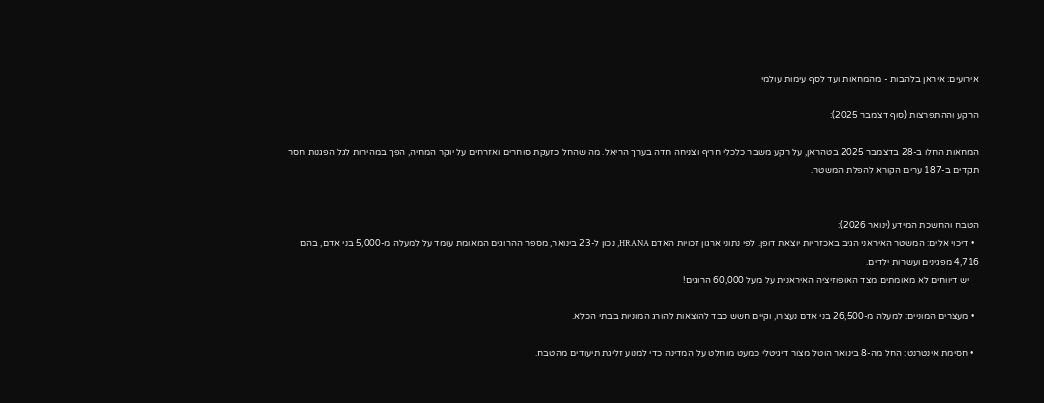אירועים: איראן בלהבות - מהמחאות ועד לסף עימות עולמי

הרקע וההתפרצות (סוף דצמבר 2025):

המחאות החלו ב-28 בדצמבר 2025 בטהראן, על רקע משבר כלכלי חריף וצניחה חדה בערך הריאל. מה שהחל כזעקת סוחרים ואזרחים על יוקר המחיה, הפך במהירות לגל הפגנות חסר תקדים ב-187 ערים הקורא להפלת המשטר.


הטבח והחשכת המידע (ינואר 2026):
  • דיכוי אלים: המשטר האיראני הגיב באכזריות יוצאת דופן. לפי נתוני ארגון זכויות האדם HRANA, נכון ל-23 בינואר, מספר ההרוגים המאומת עומד על למעלה מ-5,000 בני אדם, בהם 4,716 מפגינים ועשרות ילדים.
    יש דיווחים לא מאומתים מצד האופוזיציה האיראנית על מעל 60,000 הרוגים!

  • מעצרים המוניים: למעלה מ-26,500 בני אדם נעצרו, וקיים חשש כבד להוצאות להורג המוניות בבתי הכלא.

  • חסימת אינטרנט: החל מה-8 בינואר הוטל מצור דיגיטלי כמעט מוחלט על המדינה כדי למנוע זליגת תיעודים מהטבח.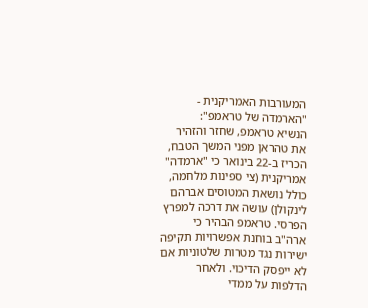המעורבות האמריקנית - "הארמדה של טראמפ":
הנשיא טראמפ, שחזר והזהיר את טהראן מפני המשך הטבח, הכריז ב-22 בינואר כי "ארמדה" אמריקנית (צי ספינות מלחמה, כולל נושאת המטוסים אברהם לינקולן) עושה את דרכה למפרץ הפרסי. טראמפ הבהיר כי ארה"ב בוחנת אפשרויות תקיפה ישירות נגד מטרות שלטוניות אם לא ייפסק הדיכוי. ולאחר הדלפות על ממדי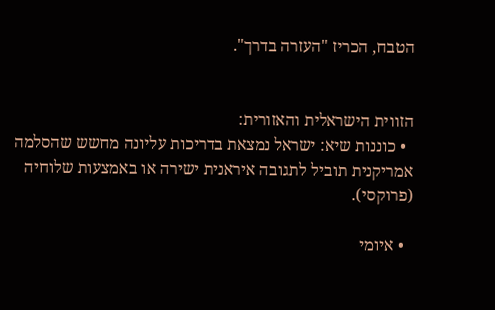הטבח, הכריז "העזרה בדרך".


הזווית הישראלית והאזורית:
  • כוננות שיא: ישראל נמצאת בדריכות עליונה מחשש שהסלמה אמריקנית תוביל לתגובה איראנית ישירה או באמצעות שלוחיה (פרוקסי).

  • איומי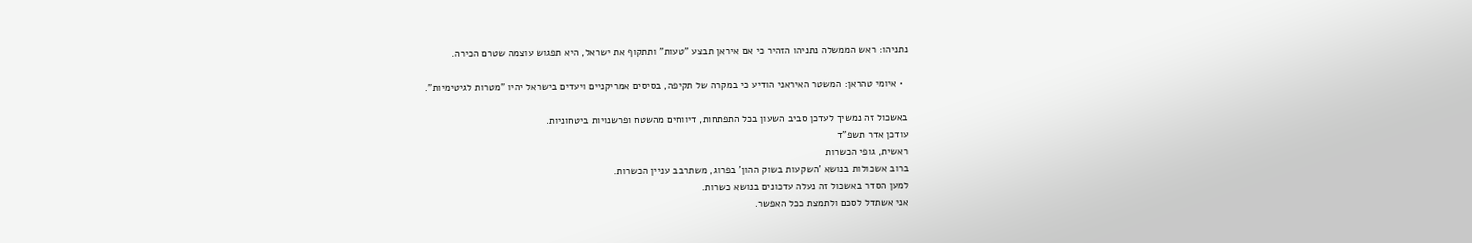נתניהו: ראש הממשלה נתניהו הזהיר כי אם איראן תבצע "טעות" ותתקוף את ישראל, היא תפגוש עוצמה שטרם הכירה.

  • איומי טהראן: המשטר האיראני הודיע כי במקרה של תקיפה, בסיסים אמריקניים ויעדים בישראל יהיו "מטרות לגיטימיות".

באשכול זה נמשיך לעדכן סביב השעון בכל התפתחות, דיווחים מהשטח ופרשנויות ביטחוניות.
עודכן אדר תשפ"ד
ראשית, גופי הכשרות
ברוב אשכולות בנושא 'השקעות בשוק ההון' בפרוג, משתרבב עניין הכשרות.
למען הסדר באשכול זה נעלה עדכונים בנושא כשרות.
אני אשתדל לסכם ולתמצת ככל האפשר.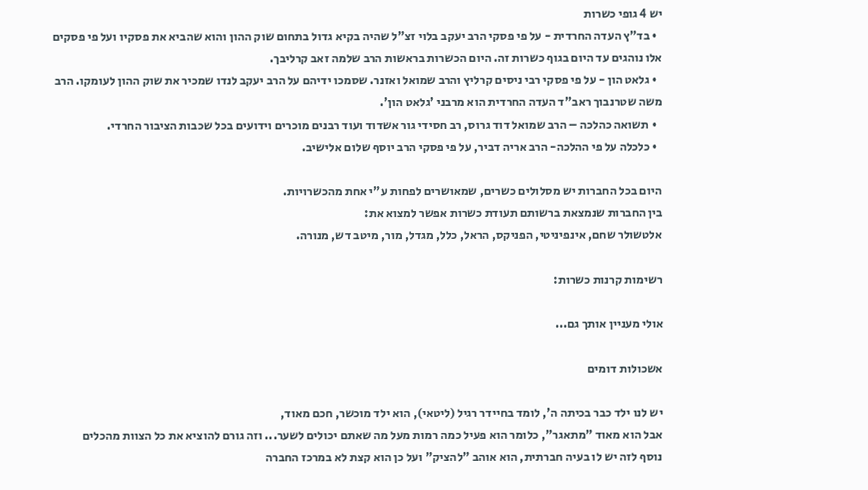יש 4 גופי כשרות
  • בד"ץ העדה החרדית - על פי פסקי הרב יעקב בלוי זצ"ל שהיה בקיא גדול בתחום שוק ההון והוא שהביא את פסקיו ועל פי פסקים אלו נוהגים עד היום בגוף כשרות זה. היום הכשרות בראשות הרב שלמה זאב קרליבך.
  • גלאט הון - על פי פסקי רבי ניסים קרליץ והרב שמואל ואזנר. שסמכו ידיהם על הרב יעקב לנדו שמכיר את שוק ההון לעומקו. הרב משה שטרנבוך ראב"ד העדה החרדית הוא מרבני 'גלאט הון'.
  • תשואה כהלכה – הרב שמואל דוד גרוס, רב חסידי גור אשדוד ועוד רבנים מוכרים וידועים בכל שכבות הציבור החרדי.
  • כלכלה על פי ההלכה- הרב אריה דביר, על פי פסקי הרב יוסף שלום אלישיב.

היום בכל החברות יש מסלולים כשרים, שמאושרים לפחות ע"י אחת מהכשרויות.
בין החברות שנמצאת ברשותם תעודת כשרות אפשר למצוא את:
אלטשולר שחם, אינפיניטי, הפניקס, הראל, כלל, מגדל, מור, מיטב דש, מנורה.

רשימות קרנות כשרות:

אולי מעניין אותך גם...

אשכולות דומים

יש לנו ילד כבר בכיתה ה', לומד בחיידר רגיל (ליטאי), הוא ילד מוכשר, חכם מאוד,
אבל הוא מאוד "מתאגר", כלומר הוא פעיל כמה רמות מעל מה שאתם יכולים לשער... וזה גורם להוציא את כל הצוות מהכלים
נוסף לזה יש לו בעיה חברתית, הוא אוהב "להציק" ועל כן הוא קצת לא במרכז החברה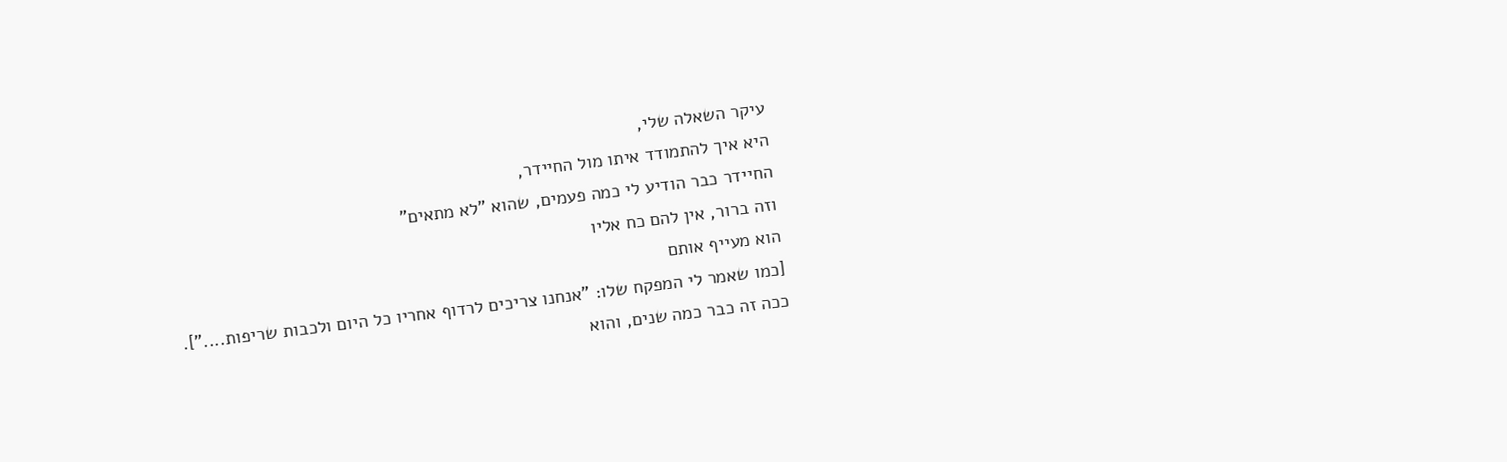עיקר השאלה שלי,
היא איך להתמודד איתו מול החיידר,
החיידר כבר הודיע לי כמה פעמים, שהוא "לא מתאים"
וזה ברור, אין להם כח אליו
הוא מעייף אותם
[כמו שאמר לי המפקח שלו: "אנחנו צריכים לרדוף אחריו כל היום ולכבות שריפות...."].
ככה זה כבר כמה שנים, והוא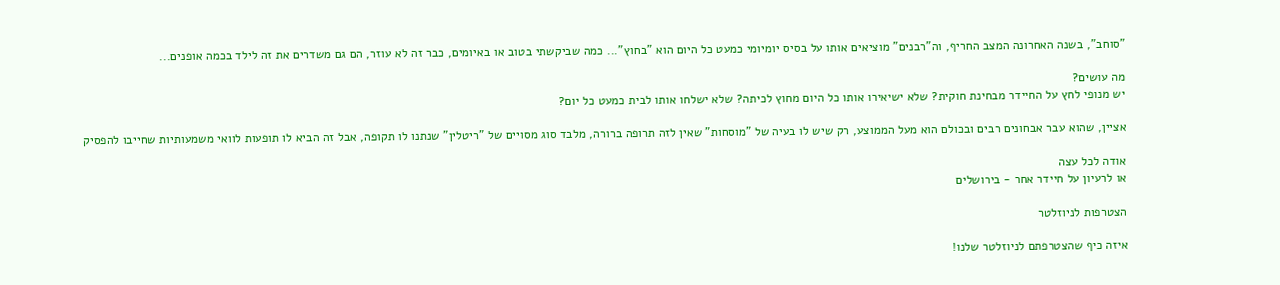"סוחב", בשנה האחרונה המצב החריף, וה"רבנים" מוציאים אותו על בסיס יומיומי כמעט כל היום הוא "בחוץ"... כמה שביקשתי בטוב או באיומים, כבר זה לא עוזר, הם גם משדרים את זה לילד בכמה אופנים...

מה עושים?
יש מנופי לחץ על החיידר מבחינת חוקית? שלא ישיאירו אותו כל היום מחוץ לכיתה? שלא ישלחו אותו לבית כמעט כל יום?

אציין, שהוא עבר אבחונים רבים ובכולם הוא מעל הממוצע, רק שיש לו בעיה של "מוסחות" שאין לזה תרופה ברורה, מלבד סוג מסויים של "ריטלין" שנתנו לו תקופה, אבל זה הביא לו תופעות לוואי משמעותיות שחייבו להפסיק

אודה לכל עצה
או לרעיון על חיידר אחר - בירושלים

הצטרפות לניוזלטר

איזה כיף שהצטרפתם לניוזלטר שלנו!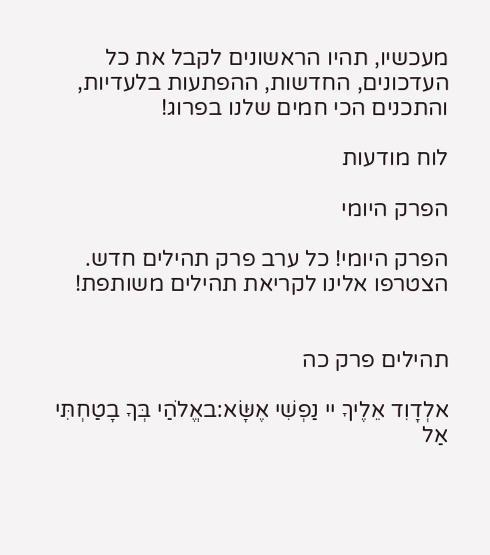מעכשיו, תהיו הראשונים לקבל את כל העדכונים, החדשות, ההפתעות בלעדיות, והתכנים הכי חמים שלנו בפרוג!

לוח מודעות

הפרק היומי

הפרק היומי! כל ערב פרק תהילים חדש. הצטרפו אלינו לקריאת תהילים משותפת!


תהילים פרק כה

אלְדָוִד אֵלֶיךָ יי נַפְשִׁי אֶשָּׂא:באֱלֹהַי בְּךָ בָטַחְתִּי אַל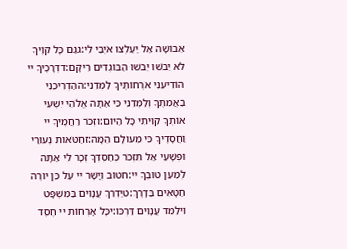אֵבוֹשָׁה אַל יַעַלְצוּ אֹיְבַי לִי:גגַּם כָּל קוֶֹיךָ לֹא יֵבֹשׁוּ יֵבֹשׁוּ הַבּוֹגְדִים רֵיקָם:דדְּרָכֶיךָ יי הוֹדִיעֵנִי אֹרְחוֹתֶיךָ לַמְּדֵנִי:ההַדְרִיכֵנִי בַאֲמִתֶּךָ וְלַמְּדֵנִי כִּי אַתָּה אֱלֹהֵי יִשְׁעִי אוֹתְךָ קִוִּיתִי כָּל הַיּוֹם:וזְכֹר רַחֲמֶיךָ יי וַחֲסָדֶיךָ כִּי מֵעוֹלָם הֵמָּה:זחַטֹּאות נְעוּרַי וּפְשָׁעַי אַל תִּזְכֹּר כְּחַסְדְּךָ זְכָר לִי אַתָּה לְמַעַן טוּבְךָ יי:חטוֹב וְיָשָׁר יי עַל כֵּן יוֹרֶה חַטָּאִים בַּדָּרֶךְ:טיַדְרֵךְ עֲנָוִים בַּמִּשְׁפָּט וִילַמֵּד עֲנָוִים דַּרְכּוֹ:יכָּל אָרְחוֹת יי חֶסֶד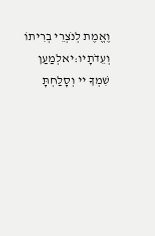וֶאֱמֶת לְנֹצְרֵי בְרִיתוֹ וְעֵדֹתָיו:יאלְמַעַן שִׁמְךָ יי וְסָלַחְתָּ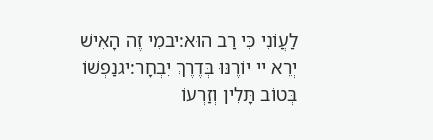לַעֲוֹנִי כִּי רַב הוּא:יבמִי זֶה הָאִישׁ יְרֵא יי יוֹרֶנּוּ בְּדֶרֶךְ יִבְחָר:יגנַפְשׁוֹ בְּטוֹב תָּלִין וְזַרְעוֹ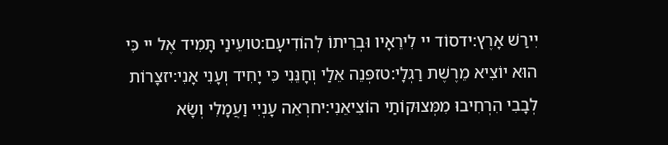יִירַשׁ אָרֶץ:ידסוֹד יי לִירֵאָיו וּבְרִיתוֹ לְהוֹדִיעָם:טועֵינַי תָּמִיד אֶל יי כִּי הוּא יוֹצִיא מֵרֶשֶׁת רַגְלָי:טזפְּנֵה אֵלַי וְחָנֵּנִי כִּי יָחִיד וְעָנִי אָנִי:יזצָרוֹת לְבָבִי הִרְחִיבוּ מִמְּצוּקוֹתַי הוֹצִיאֵנִי:יחרְאֵה עָנְיִי וַעֲמָלִי וְשָׂא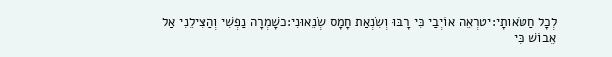לְכָל חַטֹּאותָי:יטרְאֵה אוֹיְבַי כִּי רָבּוּ וְשִׂנְאַת חָמָס שְׂנֵאוּנִי:כשָׁמְרָה נַפְשִׁי וְהַצִּילֵנִי אַל אֵבוֹשׁ כִּי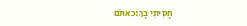חָסִיתִי בָךְ:כאתֹּם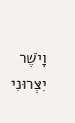וָיֹשֶׁר יִצְּרוּנִי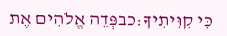כִּי קִוִּיתִיךָ:כבפְּדֵה אֱלֹהִים אֶת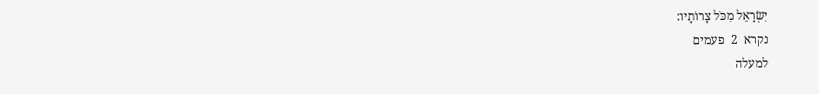יִשְׂרָאֵל מִכֹּל צָרוֹתָיו:
נקרא  2  פעמים
למעלה